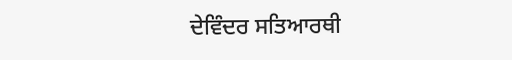ਦੇਵਿੰਦਰ ਸਤਿਆਰਥੀ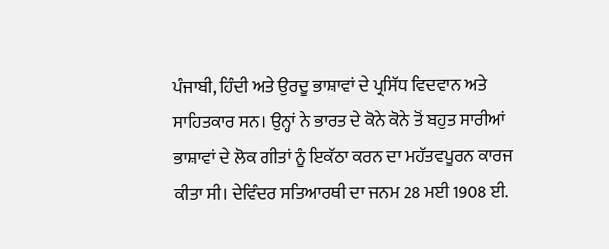ਪੰਜਾਬੀ, ਹਿੰਦੀ ਅਤੇ ਉਰਦੂ ਭਾਸ਼ਾਵਾਂ ਦੇ ਪ੍ਰਸਿੱਧ ਵਿਦਵਾਨ ਅਤੇ ਸਾਹਿਤਕਾਰ ਸਨ। ਉਨ੍ਹਾਂ ਨੇ ਭਾਰਤ ਦੇ ਕੋਨੇ ਕੋਨੇ ਤੋਂ ਬਹੁਤ ਸਾਰੀਆਂ ਭਾਸ਼ਾਵਾਂ ਦੇ ਲੋਕ ਗੀਤਾਂ ਨੂੰ ਇਕੱਠਾ ਕਰਨ ਦਾ ਮਹੱਤਵਪੂਰਨ ਕਾਰਜ ਕੀਤਾ ਸੀ। ਦੇਵਿੰਦਰ ਸਤਿਆਰਥੀ ਦਾ ਜਨਮ 28 ਮਈ 1908 ਈ.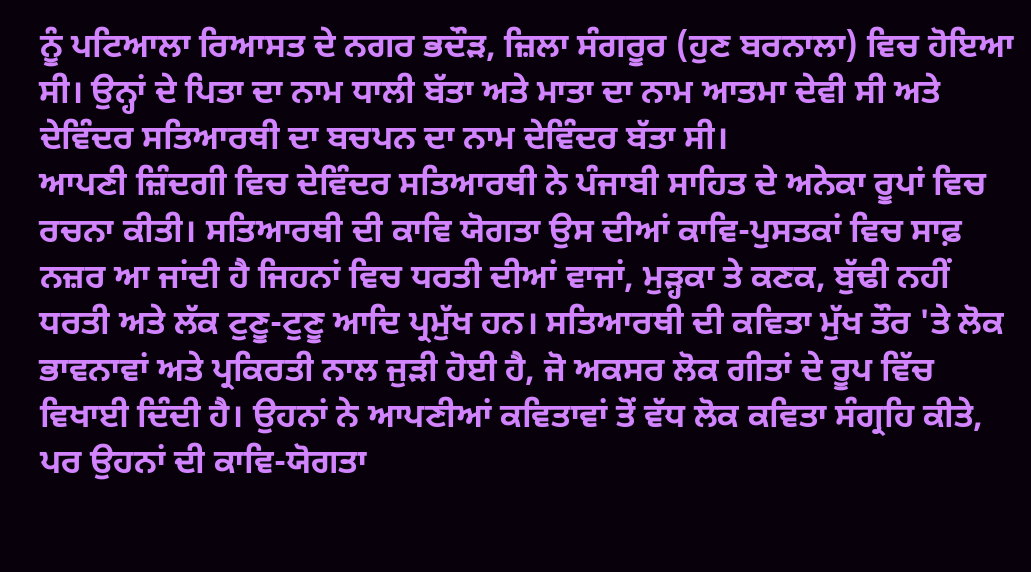ਨੂੰ ਪਟਿਆਲਾ ਰਿਆਸਤ ਦੇ ਨਗਰ ਭਦੌੜ, ਜ਼ਿਲਾ ਸੰਗਰੂਰ (ਹੁਣ ਬਰਨਾਲਾ) ਵਿਚ ਹੋਇਆ ਸੀ। ਉਨ੍ਹਾਂ ਦੇ ਪਿਤਾ ਦਾ ਨਾਮ ਧਾਲੀ ਬੱਤਾ ਅਤੇ ਮਾਤਾ ਦਾ ਨਾਮ ਆਤਮਾ ਦੇਵੀ ਸੀ ਅਤੇ ਦੇਵਿੰਦਰ ਸਤਿਆਰਥੀ ਦਾ ਬਚਪਨ ਦਾ ਨਾਮ ਦੇਵਿੰਦਰ ਬੱਤਾ ਸੀ।
ਆਪਣੀ ਜ਼ਿੰਦਗੀ ਵਿਚ ਦੇਵਿੰਦਰ ਸਤਿਆਰਥੀ ਨੇ ਪੰਜਾਬੀ ਸਾਹਿਤ ਦੇ ਅਨੇਕਾ ਰੂਪਾਂ ਵਿਚ ਰਚਨਾ ਕੀਤੀ। ਸਤਿਆਰਥੀ ਦੀ ਕਾਵਿ ਯੋਗਤਾ ਉਸ ਦੀਆਂ ਕਾਵਿ-ਪੁਸਤਕਾਂ ਵਿਚ ਸਾਫ਼ ਨਜ਼ਰ ਆ ਜਾਂਦੀ ਹੈ ਜਿਹਨਾਂ ਵਿਚ ਧਰਤੀ ਦੀਆਂ ਵਾਜਾਂ, ਮੁੜ੍ਹਕਾ ਤੇ ਕਣਕ, ਬੁੱਢੀ ਨਹੀਂ ਧਰਤੀ ਅਤੇ ਲੱਕ ਟੁਣੂ-ਟੁਣੂ ਆਦਿ ਪ੍ਰਮੁੱਖ ਹਨ। ਸਤਿਆਰਥੀ ਦੀ ਕਵਿਤਾ ਮੁੱਖ ਤੌਰ 'ਤੇ ਲੋਕ ਭਾਵਨਾਵਾਂ ਅਤੇ ਪ੍ਰਕਿਰਤੀ ਨਾਲ ਜੁੜੀ ਹੋਈ ਹੈ, ਜੋ ਅਕਸਰ ਲੋਕ ਗੀਤਾਂ ਦੇ ਰੂਪ ਵਿੱਚ ਵਿਖਾਈ ਦਿੰਦੀ ਹੈ। ਉਹਨਾਂ ਨੇ ਆਪਣੀਆਂ ਕਵਿਤਾਵਾਂ ਤੋਂ ਵੱਧ ਲੋਕ ਕਵਿਤਾ ਸੰਗ੍ਰਹਿ ਕੀਤੇ, ਪਰ ਉਹਨਾਂ ਦੀ ਕਾਵਿ-ਯੋਗਤਾ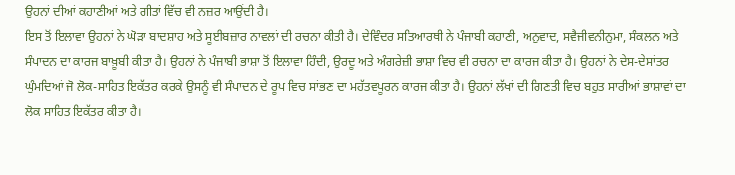ਉਹਨਾਂ ਦੀਆਂ ਕਹਾਣੀਆਂ ਅਤੇ ਗੀਤਾਂ ਵਿੱਚ ਵੀ ਨਜ਼ਰ ਆਉਂਦੀ ਹੈ।
ਇਸ ਤੋਂ ਇਲਾਵਾ ਉਹਨਾਂ ਨੇ ਘੋੜਾ ਬਾਦਸ਼ਾਹ ਅਤੇ ਸੂਈਬਜ਼ਾਰ ਨਾਵਲਾਂ ਦੀ ਰਚਨਾ ਕੀਤੀ ਹੈ। ਦੇਵਿੰਦਰ ਸਤਿਆਰਥੀ ਨੇ ਪੰਜਾਬੀ ਕਹਾਣੀ, ਅਨੁਵਾਦ, ਸਵੈਜੀਵਨੀਨੁਮਾ, ਸੰਕਲਨ ਅਤੇ ਸੰਪਾਦਨ ਦਾ ਕਾਰਜ ਬਾਖ਼ੂਬੀ ਕੀਤਾ ਹੈ। ਉਹਨਾਂ ਨੇ ਪੰਜਾਬੀ ਭਾਸ਼ਾ ਤੋਂ ਇਲਾਵਾ ਹਿੰਦੀ, ਉਰਦੂ ਅਤੇ ਅੰਗਰੇਜ਼ੀ ਭਾਸ਼ਾ ਵਿਚ ਵੀ ਰਚਨਾ ਦਾ ਕਾਰਜ ਕੀਤਾ ਹੈ। ਉਹਨਾਂ ਨੇ ਦੇਸ-ਦੇਸਾਂਤਰ ਘੁੰਮਦਿਆਂ ਜੋ ਲੋਕ-ਸਾਹਿਤ ਇਕੱਤਰ ਕਰਕੇ ਉਸਨੂੰ ਵੀ ਸੰਪਾਦਨ ਦੇ ਰੂਪ ਵਿਚ ਸਾਂਭਣ ਦਾ ਮਹੱਤਵਪੂਰਨ ਕਾਰਜ ਕੀਤਾ ਹੈ। ਉਹਨਾਂ ਲੱਖਾਂ ਦੀ ਗਿਣਤੀ ਵਿਚ ਬਹੁਤ ਸਾਰੀਆਂ ਭਾਸ਼ਾਵਾਂ ਦਾ ਲੋਕ ਸਾਹਿਤ ਇਕੱਤਰ ਕੀਤਾ ਹੈ।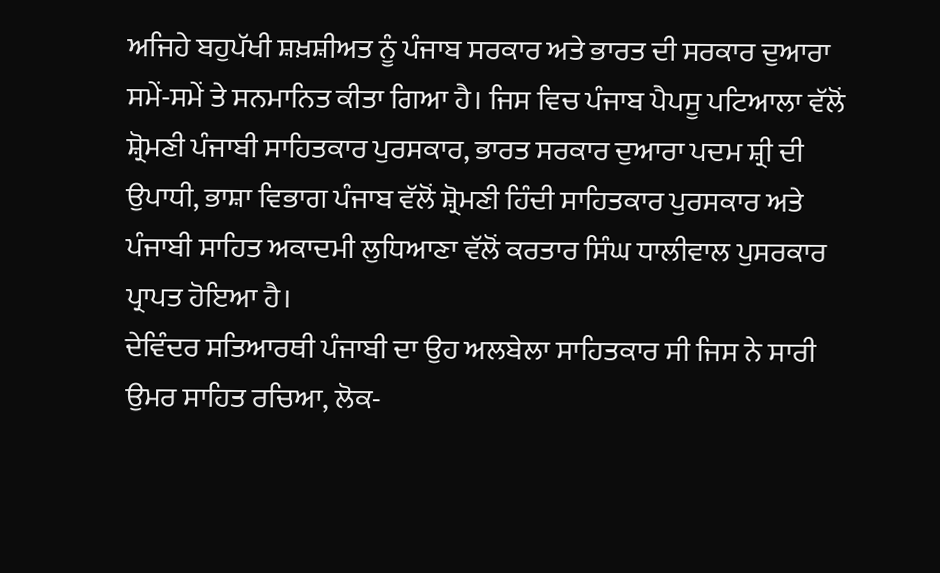ਅਜਿਹੇ ਬਹੁਪੱਖੀ ਸ਼ਖ਼ਸ਼ੀਅਤ ਨੂੰ ਪੰਜਾਬ ਸਰਕਾਰ ਅਤੇ ਭਾਰਤ ਦੀ ਸਰਕਾਰ ਦੁਆਰਾ ਸਮੇਂ-ਸਮੇਂ ਤੇ ਸਨਮਾਨਿਤ ਕੀਤਾ ਗਿਆ ਹੈ। ਜਿਸ ਵਿਚ ਪੰਜਾਬ ਪੈਪਸੂ ਪਟਿਆਲਾ ਵੱਲੋਂ ਸ਼੍ਰੋਮਣੀ ਪੰਜਾਬੀ ਸਾਹਿਤਕਾਰ ਪੁਰਸਕਾਰ, ਭਾਰਤ ਸਰਕਾਰ ਦੁਆਰਾ ਪਦਮ ਸ਼੍ਰੀ ਦੀ ਉਪਾਧੀ, ਭਾਸ਼ਾ ਵਿਭਾਗ ਪੰਜਾਬ ਵੱਲੋਂ ਸ਼੍ਰੋਮਣੀ ਹਿੰਦੀ ਸਾਹਿਤਕਾਰ ਪੁਰਸਕਾਰ ਅਤੇ ਪੰਜਾਬੀ ਸਾਹਿਤ ਅਕਾਦਮੀ ਲੁਧਿਆਣਾ ਵੱਲੋਂ ਕਰਤਾਰ ਸਿੰਘ ਧਾਲੀਵਾਲ ਪੁਸਰਕਾਰ ਪ੍ਰਾਪਤ ਹੋਇਆ ਹੈ।
ਦੇਵਿੰਦਰ ਸਤਿਆਰਥੀ ਪੰਜਾਬੀ ਦਾ ਉਹ ਅਲਬੇਲਾ ਸਾਹਿਤਕਾਰ ਸੀ ਜਿਸ ਨੇ ਸਾਰੀ ਉਮਰ ਸਾਹਿਤ ਰਚਿਆ, ਲੋਕ-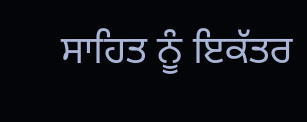ਸਾਹਿਤ ਨੂੰ ਇਕੱਤਰ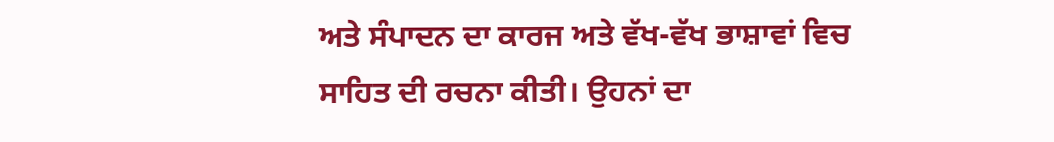ਅਤੇ ਸੰਪਾਦਨ ਦਾ ਕਾਰਜ ਅਤੇ ਵੱਖ-ਵੱਖ ਭਾਸ਼ਾਵਾਂ ਵਿਚ ਸਾਹਿਤ ਦੀ ਰਚਨਾ ਕੀਤੀ। ਉਹਨਾਂ ਦਾ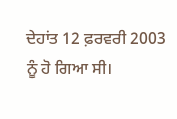ਦੇਹਾਂਤ 12 ਫ਼ਰਵਰੀ 2003 ਨੂੰ ਹੋ ਗਿਆ ਸੀ।